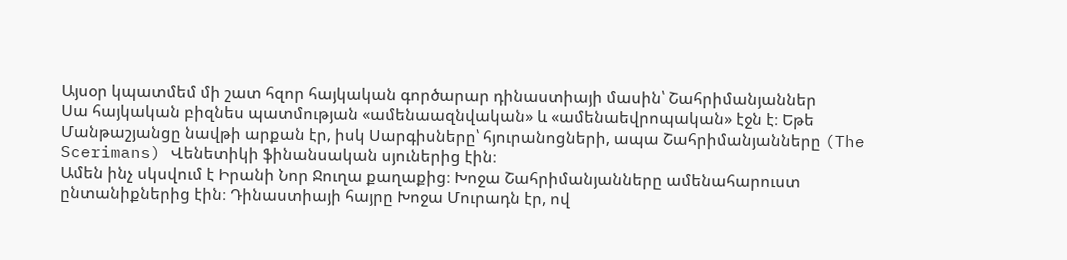Այսօր կպատմեմ մի շատ հզոր հայկական գործարար դինաստիայի մասին՝ Շահրիմանյաններ
Սա հայկական բիզնես պատմության «ամենաազնվական» և «ամենաեվրոպական» էջն է։ Եթե Մանթաշյանցը նավթի արքան էր, իսկ Սարգիսները՝ հյուրանոցների, ապա Շահրիմանյանները (The Scerimans) Վենետիկի ֆինանսական սյուներից էին։
Ամեն ինչ սկսվում է Իրանի Նոր Ջուղա քաղաքից։ Խոջա Շահրիմանյանները ամենահարուստ ընտանիքներից էին։ Դինաստիայի հայրը Խոջա Մուրադն էր, ով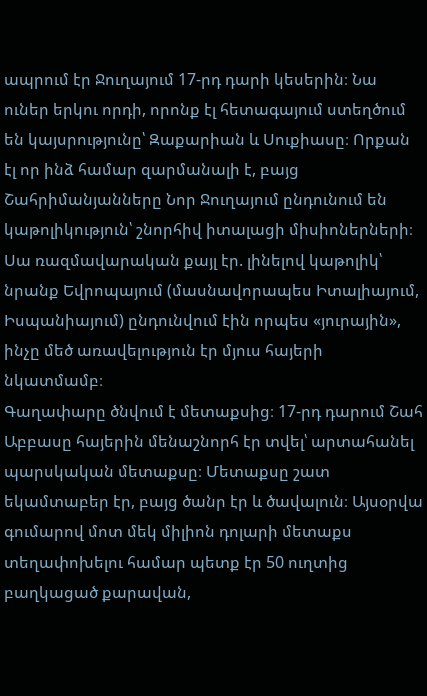ապրում էր Ջուղայում 17-րդ դարի կեսերին։ Նա ուներ երկու որդի, որոնք էլ հետագայում ստեղծում են կայսրությունը՝ Զաքարիան և Սուքիասը։ Որքան էլ որ ինձ համար զարմանալի է, բայց Շահրիմանյանները Նոր Ջուղայում ընդունում են կաթոլիկություն՝ շնորհիվ իտալացի միսիոներների։ Սա ռազմավարական քայլ էր. լինելով կաթոլիկ՝ նրանք Եվրոպայում (մասնավորապես Իտալիայում, Իսպանիայում) ընդունվում էին որպես «յուրային», ինչը մեծ առավելություն էր մյուս հայերի նկատմամբ։
Գաղափարը ծնվում է մետաքսից։ 17-րդ դարում Շահ Աբբասը հայերին մենաշնորհ էր տվել՝ արտահանել պարսկական մետաքսը։ Մետաքսը շատ եկամտաբեր էր, բայց ծանր էր և ծավալուն։ Այսօրվա գումարով մոտ մեկ միլիոն դոլարի մետաքս տեղափոխելու համար պետք էր 50 ուղտից բաղկացած քարավան,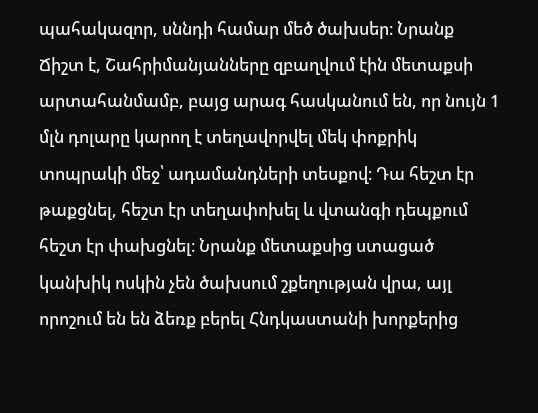պահակազոր, սննդի համար մեծ ծախսեր։ Նրանք Ճիշտ է, Շահրիմանյանները զբաղվում էին մետաքսի արտահանմամբ, բայց արագ հասկանում են, որ նույն 1 մլն դոլարը կարող է տեղավորվել մեկ փոքրիկ տոպրակի մեջ՝ ադամանդների տեսքով։ Դա հեշտ էր թաքցնել, հեշտ էր տեղափոխել և վտանգի դեպքում հեշտ էր փախցնել։ Նրանք մետաքսից ստացած կանխիկ ոսկին չեն ծախսում շքեղության վրա, այլ որոշում են են ձեռք բերել Հնդկաստանի խորքերից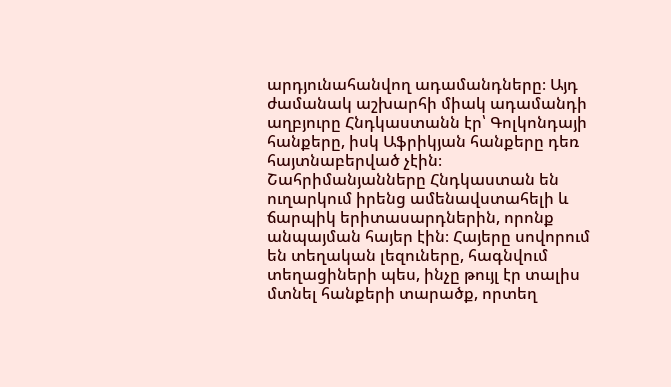արդյունահանվող ադամանդները։ Այդ ժամանակ աշխարհի միակ ադամանդի աղբյուրը Հնդկաստանն էր՝ Գոլկոնդայի հանքերը, իսկ Աֆրիկյան հանքերը դեռ հայտնաբերված չէին։
Շահրիմանյանները Հնդկաստան են ուղարկում իրենց ամենավստահելի և ճարպիկ երիտասարդներին, որոնք անպայման հայեր էին։ Հայերը սովորում են տեղական լեզուները, հագնվում տեղացիների պես, ինչը թույլ էր տալիս մտնել հանքերի տարածք, որտեղ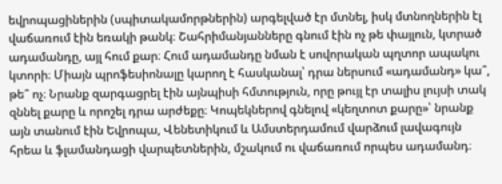եվրոպացիներին (սպիտակամորթներին) արգելված էր մտնել, իսկ մտնողներին էլ վաճառում էին եռակի թանկ։ Շահրիմանյանները գնում էին ոչ թե փայլուն, կտրած ադամանդը, այլ հում քար։ Հում ադամանդը նման է սովորական պղտոր ապակու կտորի։ Միայն պրոֆեսիոնալը կարող է հասկանալ՝ դրա ներսում «ադամանդ» կա՞, թե՞ ոչ։ Նրանք զարգացրել էին այնպիսի հմտություն, որը թույլ էր տալիս լույսի տակ զննել քարը և որոշել դրա արժեքը։ Կոպեկներով գնելով «կեղտոտ քարը»՝ նրանք այն տանում էին Եվրոպա, Վենետիկում և Ամստերդամում վարձում լավագույն հրեա և ֆլամանդացի վարպետներին, մշակում ու վաճառում որպես ադամանդ։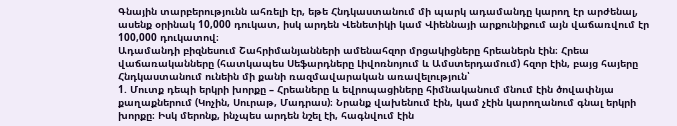Գնային տարբերությունն ահռելի էր, եթե Հնդկաստանում մի պարկ ադամանդը կարող էր արժենալ, ասենք օրինակ 10,000 դուկատ, իսկ արդեն Վենետիկի կամ Վիեննայի արքունիքում այն վաճառվում էր 100,000 դուկատով։
Ադամանդի բիզնեսում Շահրիմանյանների ամենահզոր մրցակիցները հրեաներն էին։ Հրեա վաճառականները (հատկապես Սեֆարդները Լիվոռնոյում և Ամստերդամում) հզոր էին, բայց հայերը Հնդկաստանում ունեին մի քանի ռազմավարական առավելություն՝
1. Մուտք դեպի երկրի խորքը – Հրեաները և եվրոպացիները հիմնականում մնում էին ծովափնյա քաղաքներում (Կոչին, Սուրաթ, Մադրաս)։ Նրանք վախենում էին, կամ չէին կարողանում գնալ երկրի խորքը։ Իսկ մերոնք, ինչպես արդեն նշել էի, հագնվում էին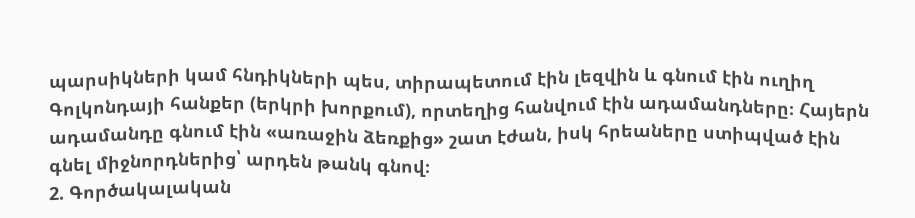պարսիկների կամ հնդիկների պես, տիրապետում էին լեզվին և գնում էին ուղիղ Գոլկոնդայի հանքեր (երկրի խորքում), որտեղից հանվում էին ադամանդները։ Հայերն ադամանդը գնում էին «առաջին ձեռքից» շատ էժան, իսկ հրեաները ստիպված էին գնել միջնորդներից՝ արդեն թանկ գնով։
2. Գործակալական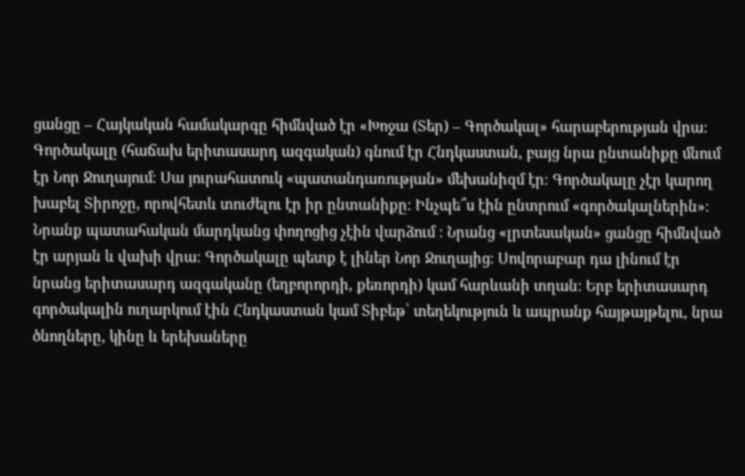ցանցը – Հայկական համակարգը հիմնված էր «Խոջա (Տեր) – Գործակալ» հարաբերության վրա։ Գործակալը (հաճախ երիտասարդ ազգական) գնում էր Հնդկաստան, բայց նրա ընտանիքը մնում էր Նոր Ջուղայում։ Սա յուրահատուկ «պատանդառության» մեխանիզմ էր։ Գործակալը չէր կարող խաբել Տիրոջը, որովհետև տուժելու էր իր ընտանիքը։ Ինչպե՞ս էին ընտրում «գործակալներին»։ Նրանք պատահական մարդկանց փողոցից չէին վարձում ։ Նրանց «լրտեսական» ցանցը հիմնված էր արյան և վախի վրա։ Գործակալը պետք է լիներ Նոր Ջուղայից։ Սովորաբար դա լինում էր նրանց երիտասարդ ազգականը (եղբորորդի, քեռորդի) կամ հարևանի տղան։ Երբ երիտասարդ գործակալին ուղարկում էին Հնդկաստան կամ Տիբեթ՝ տեղեկություն և ապրանք հայթայթելու, նրա ծնողները, կինը և երեխաները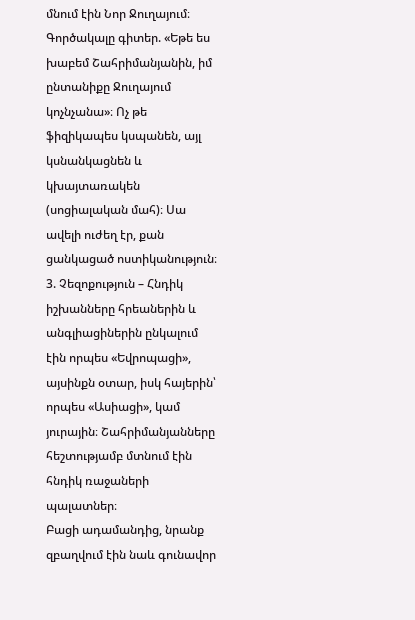մնում էին Նոր Ջուղայում։ Գործակալը գիտեր. «Եթե ես խաբեմ Շահրիմանյանին, իմ ընտանիքը Ջուղայում կոչնչանա»։ Ոչ թե ֆիզիկապես կսպանեն, այլ կսնանկացնեն և կխայտառակեն (սոցիալական մահ)։ Սա ավելի ուժեղ էր, քան ցանկացած ոստիկանություն։
3. Չեզոքություն – Հնդիկ իշխանները հրեաներին և անգլիացիներին ընկալում էին որպես «Եվրոպացի», այսինքն օտար, իսկ հայերին՝ որպես «Ասիացի», կամ յուրային։ Շահրիմանյանները հեշտությամբ մտնում էին հնդիկ ռաջաների պալատներ։
Բացի ադամանդից, նրանք զբաղվում էին նաև գունավոր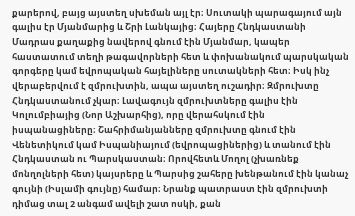քարերով, բայց այստեղ սխեման այլ էր։ Սուտակի պարագայում այն գալիս էր Մյանմարից և Շրի Լանկայից։ Հայերը Հնդկաստանի Մադրաս քաղաքից նավերով գնում էին Մյանմար, կապեր հաստատում տեղի թագավորների հետ և փոխանակում պարսկական գորգերը կամ եվրոպական հայելիները սուտակների հետ։ Իսկ ինչ վերաբերվում է զմրուխտին, ապա այստեղ ուշադիր։ Զմրուխտը Հնդկաստանում չկար։ Լավագույն զմրուխտները գալիս էին Կոլումբիայից (Նոր Աշխարհից), որը վերահսկում էին իսպանացիները։ Շահրիմանյանները զմրուխտը գնում էին Վենետիկում կամ Իսպանիայում (եվրոպացիներից) և տանում էին Հնդկաստան ու Պարսկաստան։ Որովհետև Մողոլ (չխառնեք մոնղոլների հետ) կայսրերը և Պարսից շահերը խենթանում էին կանաչ գույնի (Իսլամի գույնը) համար։ Նրանք պատրաստ էին զմրուխտի դիմաց տալ 2 անգամ ավելի շատ ոսկի, քան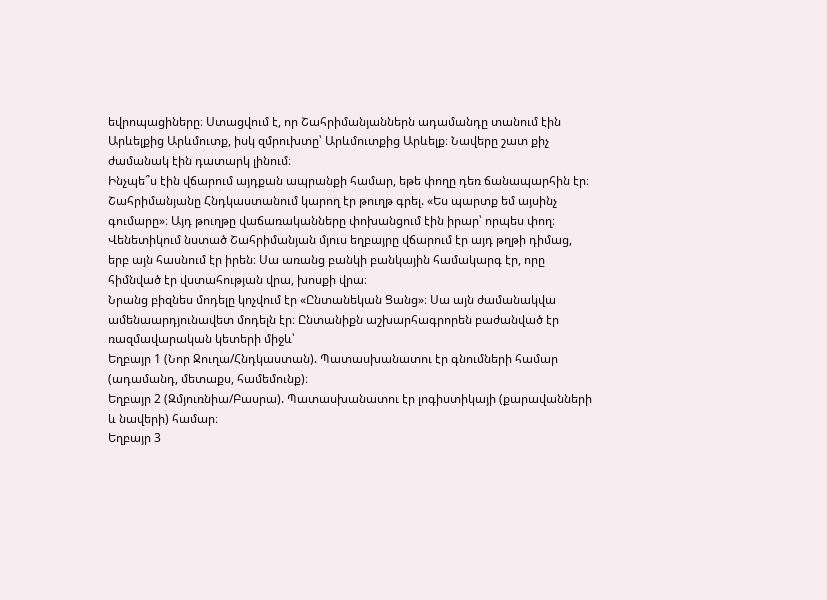եվրոպացիները։ Ստացվում է, որ Շահրիմանյաններն ադամանդը տանում էին Արևելքից Արևմուտք, իսկ զմրուխտը՝ Արևմուտքից Արևելք։ Նավերը շատ քիչ ժամանակ էին դատարկ լինում։
Ինչպե՞ս էին վճարում այդքան ապրանքի համար, եթե փողը դեռ ճանապարհին էր։ Շահրիմանյանը Հնդկաստանում կարող էր թուղթ գրել. «Ես պարտք եմ այսինչ գումարը»։ Այդ թուղթը վաճառականները փոխանցում էին իրար՝ որպես փող։ Վենետիկում նստած Շահրիմանյան մյուս եղբայրը վճարում էր այդ թղթի դիմաց, երբ այն հասնում էր իրեն։ Սա առանց բանկի բանկային համակարգ էր, որը հիմնված էր վստահության վրա, խոսքի վրա։
Նրանց բիզնես մոդելը կոչվում էր «Ընտանեկան Ցանց»։ Սա այն ժամանակվա ամենաարդյունավետ մոդելն էր։ Ընտանիքն աշխարհագրորեն բաժանված էր ռազմավարական կետերի միջև՝
Եղբայր 1 (Նոր Ջուղա/Հնդկաստան). Պատասխանատու էր գնումների համար (ադամանդ, մետաքս, համեմունք)։
Եղբայր 2 (Զմյուռնիա/Բասրա). Պատասխանատու էր լոգիստիկայի (քարավանների և նավերի) համար։
Եղբայր 3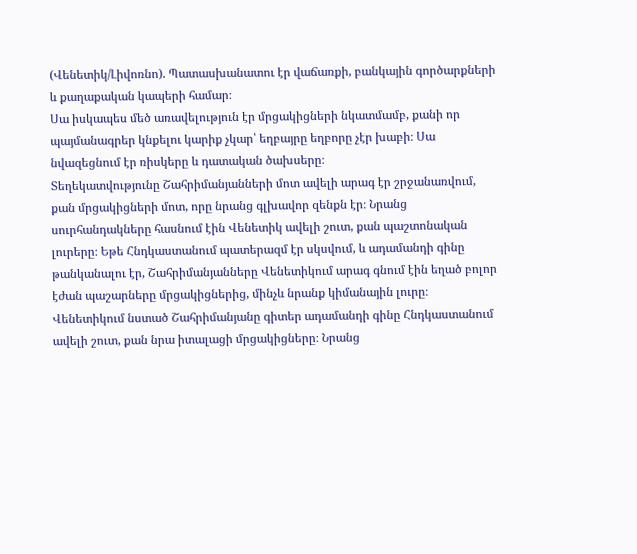(Վենետիկ/Լիվոռնո). Պատասխանատու էր վաճառքի, բանկային գործարքների և քաղաքական կապերի համար։
Սա իսկապես մեծ առավելություն էր մրցակիցների նկատմամբ, քանի որ պայմանագրեր կնքելու կարիք չկար՝ եղբայրը եղբորը չէր խաբի։ Սա նվազեցնում էր ռիսկերը և դատական ծախսերը։
Տեղեկատվությունը Շահրիմանյանների մոտ ավելի արագ էր շրջանառվում, քան մրցակիցների մոտ, որը նրանց գլխավոր զենքն էր։ Նրանց սուրհանդակները հասնում էին Վենետիկ ավելի շուտ, քան պաշտոնական լուրերը։ Եթե Հնդկաստանում պատերազմ էր սկսվում, և ադամանդի գինը թանկանալու էր, Շահրիմանյանները Վենետիկում արագ գնում էին եղած բոլոր էժան պաշարները մրցակիցներից, մինչև նրանք կիմանային լուրը։ Վենետիկում նստած Շահրիմանյանը գիտեր ադամանդի գինը Հնդկաստանում ավելի շուտ, քան նրա իտալացի մրցակիցները։ Նրանց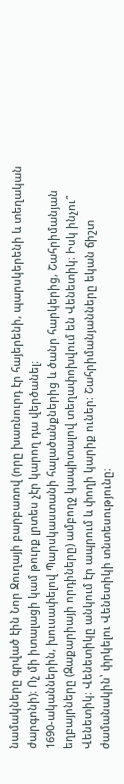նամակները գրված էին Նոր Ջուղայի բարբառով (որը խառնուրդ էր հայերենի, պարսկերենի և տեղական ժարգոնի)։ Ոչ մի իտալացի կամ թուրք լրտես չէր կարող դա վերծանել։
1690-ականներին, խուսափելով Պարսկաստանի հալածանքներից և ծանր հարկերից, Շահրիմանյան եղբայրները (Զաքարիայի որդիները) ամբողջ կապիտալով տեղափոխվում են Վենետիկ։ Իսկ ինչու՞ Վենետիկ։ Վենետիկը անկում էր ապրում և փողի կարիք ուներ։ Շահրիմանյանները եկան ճիշտ ժամանակին՝ փրկելու Վենետիկի տնտեսությունը։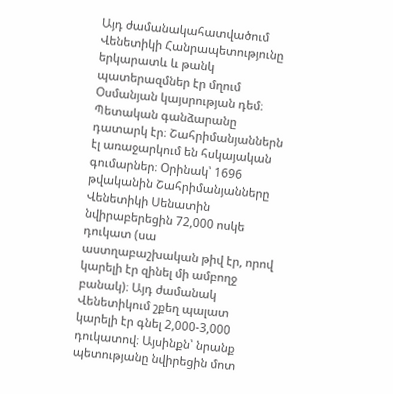Այդ ժամանակահատվածում Վենետիկի Հանրապետությունը երկարատև և թանկ պատերազմներ էր մղում Օսմանյան կայսրության դեմ։ Պետական գանձարանը դատարկ էր։ Շահրիմանյաններն էլ առաջարկում են հսկայական գումարներ։ Օրինակ՝ 1696 թվականին Շահրիմանյանները Վենետիկի Սենատին նվիրաբերեցին 72,000 ոսկե դուկատ (սա աստղաբաշխական թիվ էր, որով կարելի էր զինել մի ամբողջ բանակ)։ Այդ ժամանակ Վենետիկում շքեղ պալատ կարելի էր գնել 2,000-3,000 դուկատով։ Այսինքն՝ նրանք պետությանը նվիրեցին մոտ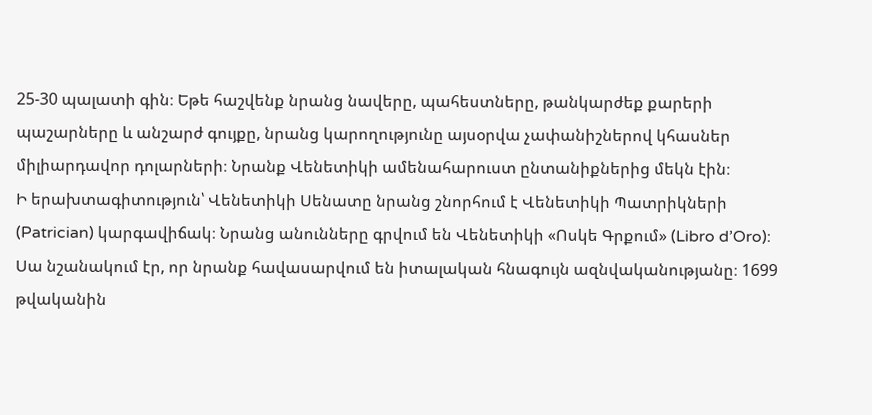25-30 պալատի գին։ Եթե հաշվենք նրանց նավերը, պահեստները, թանկարժեք քարերի պաշարները և անշարժ գույքը, նրանց կարողությունը այսօրվա չափանիշներով կհասներ միլիարդավոր դոլարների։ Նրանք Վենետիկի ամենահարուստ ընտանիքներից մեկն էին։
Ի երախտագիտություն՝ Վենետիկի Սենատը նրանց շնորհում է Վենետիկի Պատրիկների (Patrician) կարգավիճակ։ Նրանց անունները գրվում են Վենետիկի «Ոսկե Գրքում» (Libro d’Oro)։ Սա նշանակում էր, որ նրանք հավասարվում են իտալական հնագույն ազնվականությանը։ 1699 թվականին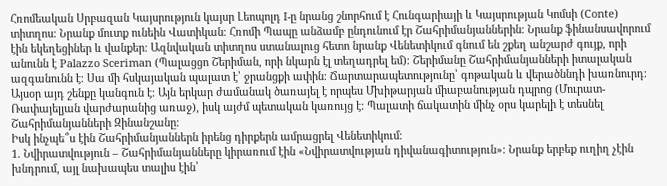Հռոմեական Սրբազան Կայսրություն կայսր Լեոպոլդ I-ը նրանց շնորհում է Հունգարիայի և Կայսրության Կոմսի (Conte) տիտղոս։ Նրանք մուտք ունեին Վատիկան։ Հռոմի Պապը անձամբ ընդունում էր Շահրիմանյաններին։ Նրանք ֆինանսավորում էին եկեղեցիներ և վանքեր։ Ազնվական տիտղոս ստանալուց հետո նրանք Վենետիկում գնում են շքեղ անշարժ գույք, որի անունն է Palazzo Sceriman (Պալացցո Շերիման, որի նկարն էլ տեղադրել եմ)։ Շերիմանը Շահրիմանյանների իտալական ազգանունն է։ Սա մի հսկայական պալատ է՝ ջրանցքի ափին։ Ճարտարապետությունը՝ գոթական և վերածննդի խառնուրդ։ Այսօր այդ շենքը կանգուն է։ Այն երկար ժամանակ ծառայել է որպես Մխիթարյան միաբանության դպրոց (Մուրատ-Ռափայելյան վարժարանից առաջ), իսկ այժմ պետական կառույց է։ Պալատի ճակատին մինչ օրս կարելի է տեսնել Շահրիմանյանների Զինանշանը։
Իսկ ինչպե՞ս էին Շահրիմանյաններն իրենց դիրքերն ամրացրել Վենետիկում։
1. Նվիրատվություն – Շահրիմանյանները կիրառում էին «Նվիրատվության դիվանագիտություն»։ Նրանք երբեք ուղիղ չէին խնդրում, այլ նախապես տալիս էին՝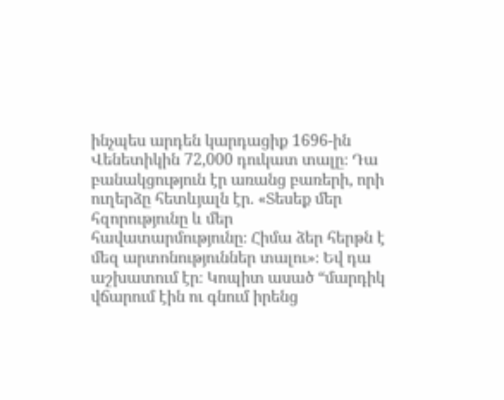ինչպես արդեն կարդացիք 1696-ին Վենետիկին 72,000 դուկատ տալը։ Դա բանակցություն էր առանց բառերի, որի ուղերձը հետևյալն էր. «Տեսեք մեր հզորությունը և մեր հավատարմությունը։ Հիմա ձեր հերթն է մեզ արտոնություններ տալու»։ Եվ դա աշխատում էր։ Կոպիտ ասած “մարդիկ վճարում էին ու գնում իրենց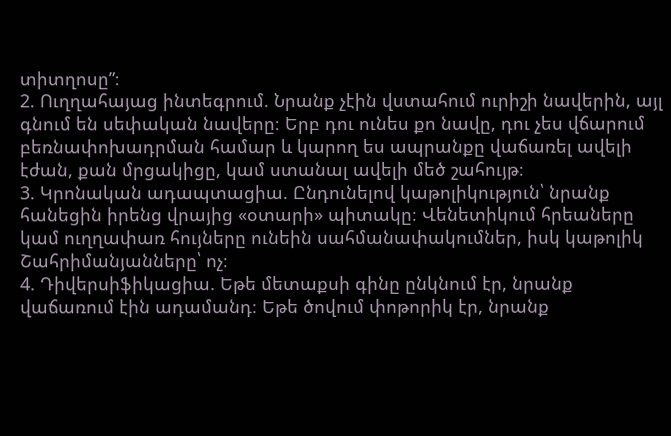տիտղոսը”։
2. Ուղղահայաց ինտեգրում. Նրանք չէին վստահում ուրիշի նավերին, այլ գնում են սեփական նավերը։ Երբ դու ունես քո նավը, դու չես վճարում բեռնափոխադրման համար և կարող ես ապրանքը վաճառել ավելի էժան, քան մրցակիցը, կամ ստանալ ավելի մեծ շահույթ։
3. Կրոնական ադապտացիա. Ընդունելով կաթոլիկություն՝ նրանք հանեցին իրենց վրայից «օտարի» պիտակը։ Վենետիկում հրեաները կամ ուղղափառ հույները ունեին սահմանափակումներ, իսկ կաթոլիկ Շահրիմանյանները՝ ոչ։
4. Դիվերսիֆիկացիա. Եթե մետաքսի գինը ընկնում էր, նրանք վաճառում էին ադամանդ։ Եթե ծովում փոթորիկ էր, նրանք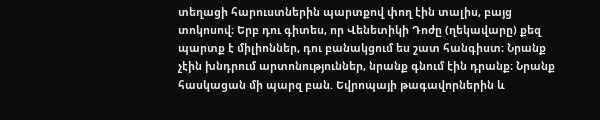տեղացի հարուստներին պարտքով փող էին տալիս, բայց տոկոսով։ Երբ դու գիտես, որ Վենետիկի Դոժը (ղեկավարը) քեզ պարտք է միլիոններ, դու բանակցում ես շատ հանգիստ։ Նրանք չէին խնդրում արտոնություններ, նրանք գնում էին դրանք։ Նրանք հասկացան մի պարզ բան. Եվրոպայի թագավորներին և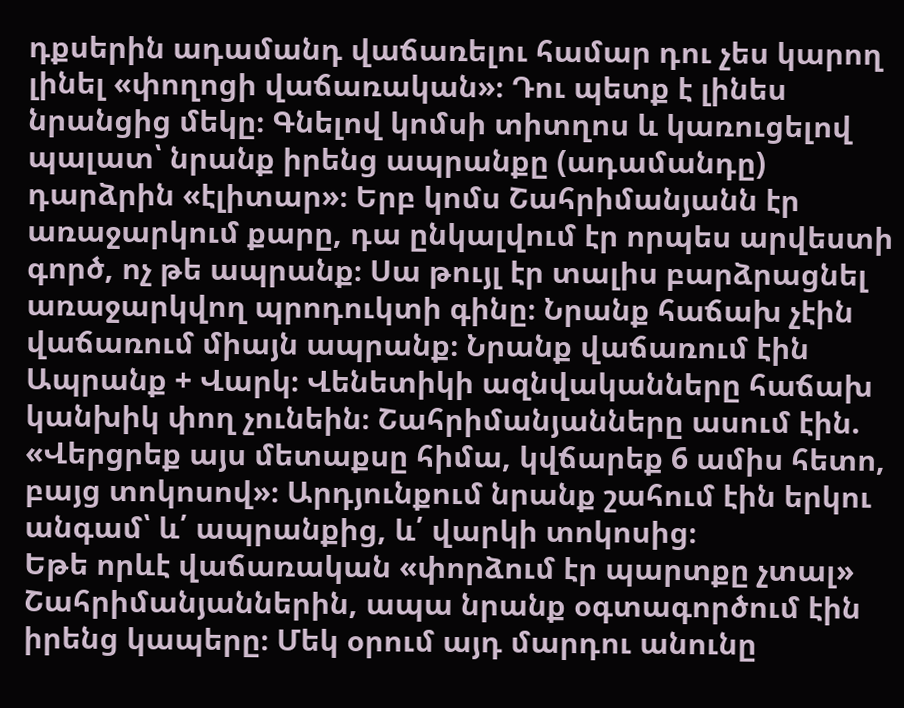դքսերին ադամանդ վաճառելու համար դու չես կարող լինել «փողոցի վաճառական»։ Դու պետք է լինես նրանցից մեկը։ Գնելով կոմսի տիտղոս և կառուցելով պալատ՝ նրանք իրենց ապրանքը (ադամանդը) դարձրին «էլիտար»։ Երբ կոմս Շահրիմանյանն էր առաջարկում քարը, դա ընկալվում էր որպես արվեստի գործ, ոչ թե ապրանք։ Սա թույլ էր տալիս բարձրացնել առաջարկվող պրոդուկտի գինը։ Նրանք հաճախ չէին վաճառում միայն ապրանք։ Նրանք վաճառում էին Ապրանք + Վարկ։ Վենետիկի ազնվականները հաճախ կանխիկ փող չունեին։ Շահրիմանյանները ասում էին. «Վերցրեք այս մետաքսը հիմա, կվճարեք 6 ամիս հետո, բայց տոկոսով»։ Արդյունքում նրանք շահում էին երկու անգամ՝ և՛ ապրանքից, և՛ վարկի տոկոսից։
Եթե որևէ վաճառական «փորձում էր պարտքը չտալ» Շահրիմանյաններին, ապա նրանք օգտագործում էին իրենց կապերը։ Մեկ օրում այդ մարդու անունը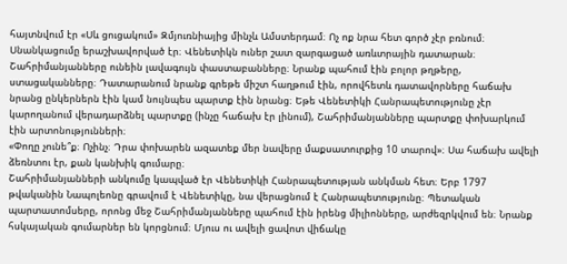հայտնվում էր «Սև ցուցակում» Զմյուռնիայից մինչև Ամստերդամ։ Ոչ ոք նրա հետ գործ չէր բռնում։ Սնանկացումը երաշխավորված էր։ Վենետիկն ուներ շատ զարգացած առևտրային դատարան։ Շահրիմանյանները ունեին լավագույն փաստաբանները։ Նրանք պահում էին բոլոր թղթերը, ստացականները։ Դատարանում նրանք գրեթե միշտ հաղթում էին, որովհետև դատավորները հաճախ նրանց ընկերներն էին կամ նույնպես պարտք էին նրանց։ Եթե Վենետիկի Հանրապետությունը չէր կարողանում վերադարձնել պարտքը (ինչը հաճախ էր լինում), Շահրիմանյանները պարտքը փոխարկում էին արտոնությունների։
«Փողը չունե՞ք։ Ոչինչ։ Դրա փոխարեն ազատեք մեր նավերը մաքսատուրքից 10 տարով»։ Սա հաճախ ավելի ձեռնտու էր, քան կանխիկ գումարը։
Շահրիմանյանների անկումը կապված էր Վենետիկի Հանրապետության անկման հետ։ Երբ 1797 թվականին Նապոլեոնը գրավում է Վենետիկը, նա վերացնում է Հանրապետությունը։ Պետական պարտատոմսերը, որոնց մեջ Շահրիմանյանները պահում էին իրենց միլիոնները, արժեզրկվում են։ Նրանք հսկայական գումարներ են կորցնում։ Մյուս ու ավելի ցավոտ վիճակը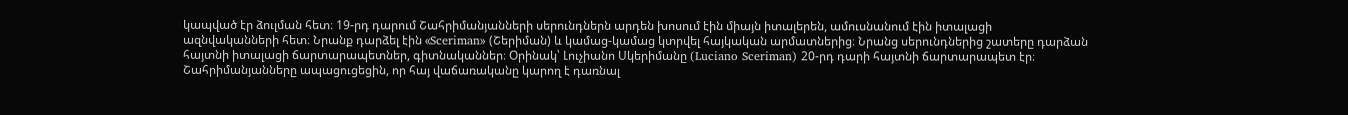կապված էր ձուլման հետ։ 19-րդ դարում Շահրիմանյանների սերունդներն արդեն խոսում էին միայն իտալերեն, ամուսնանում էին իտալացի ազնվականների հետ։ Նրանք դարձել էին «Sceriman» (Շերիման) և կամաց-կամաց կտրվել հայկական արմատներից։ Նրանց սերունդներից շատերը դարձան հայտնի իտալացի ճարտարապետներ, գիտնականներ։ Օրինակ՝ Լուչիանո Սկերիմանը (Luciano Sceriman) 20-րդ դարի հայտնի ճարտարապետ էր։
Շահրիմանյանները ապացուցեցին, որ հայ վաճառականը կարող է դառնալ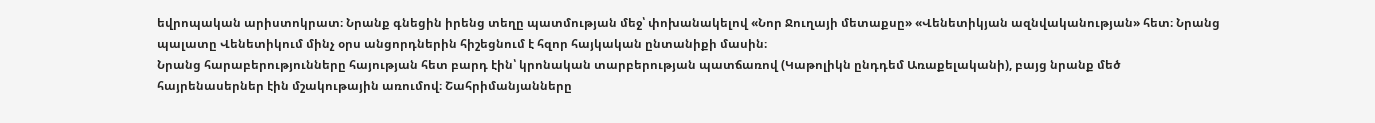եվրոպական արիստոկրատ։ Նրանք գնեցին իրենց տեղը պատմության մեջ՝ փոխանակելով «Նոր Ջուղայի մետաքսը» «Վենետիկյան ազնվականության» հետ։ Նրանց պալատը Վենետիկում մինչ օրս անցորդներին հիշեցնում է հզոր հայկական ընտանիքի մասին։
Նրանց հարաբերությունները հայության հետ բարդ էին՝ կրոնական տարբերության պատճառով (Կաթոլիկն ընդդեմ Առաքելականի), բայց նրանք մեծ հայրենասերներ էին մշակութային առումով։ Շահրիմանյանները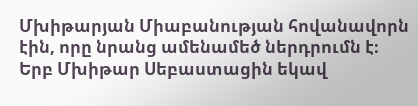Մխիթարյան Միաբանության հովանավորն էին, որը նրանց ամենամեծ ներդրումն է։ Երբ Մխիթար Սեբաստացին եկավ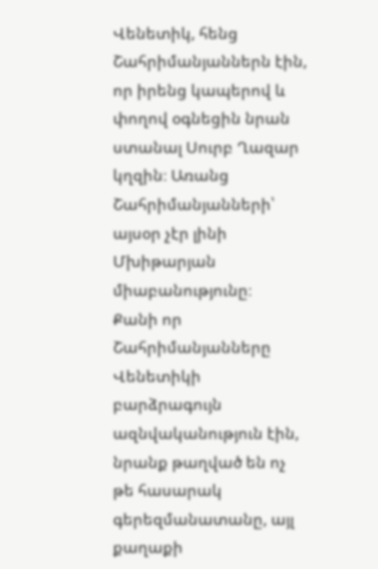Վենետիկ, հենց Շահրիմանյաններն էին, որ իրենց կապերով և փողով օգնեցին նրան ստանալ Սուրբ Ղազար կղզին։ Առանց Շահրիմանյանների՝ այսօր չէր լինի Մխիթարյան միաբանությունը։
Քանի որ Շահրիմանյանները Վենետիկի բարձրագույն ազնվականություն էին, նրանք թաղված են ոչ թե հասարակ գերեզմանատանը, այլ քաղաքի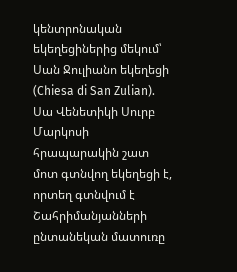կենտրոնական եկեղեցիներից մեկում՝ Սան Ջուլիանո եկեղեցի (Chiesa di San Zulian). Սա Վենետիկի Սուրբ Մարկոսի հրապարակին շատ մոտ գտնվող եկեղեցի է, որտեղ գտնվում է Շահրիմանյանների ընտանեկան մատուռը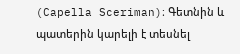(Capella Sceriman)։ Գետնին և պատերին կարելի է տեսնել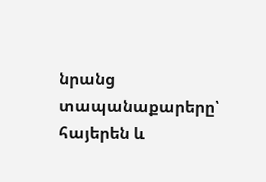նրանց տապանաքարերը՝ հայերեն և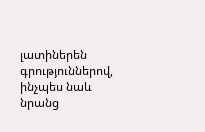լատիներեն գրություններով, ինչպես նաև նրանց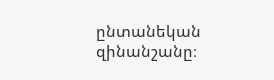ընտանեկան զինանշանը։